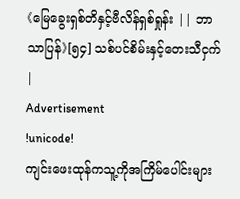《မြေခွေးရှစ်တိနှင့်ဗီလိန်ရှစ်ရှုန်း || ဘာသာပြန်》[၅၄] သစ်ပင်စိမ်းနှင့်တေးသီငှက်|
Advertisement
!unicode!
ကျင်းဖေးထုန်ကသူ့ကိုအကြိမ်ပေါင်းများ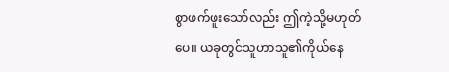စွာဖက်ဖူးသော်လည်း ဤကဲ့သို့မဟုတ်ပေ။ ယခုတွင်သူဟာသူ၏ကိုယ်နေ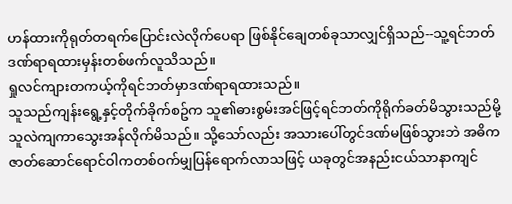ဟန်ထားကိုရုတ်တရက်ပြောင်းလဲလိုက်ပေရာ ဖြစ်နိုင်ချေတစ်ခုသာလျှင်ရှိသည်--သူ့ရင်ဘတ်ဒဏ်ရာရထားမှန်းတစ်ဖက်လူသိသည်။
ရှုလင်ကျားတကယ့်ကိုရင်ဘတ်မှာဒဏ်ရာရထားသည်။
သူသည်ကျန်းရွေ့နှင့်တိုက်ခိုက်စဥ်က သူ၏ဓားစွမ်းအင်ဖြင့်ရင်ဘတ်ကိုရိုက်ခတ်မိသွားသည်မို့ သူလဲကျကာသွေးအန်လိုက်မိသည်။ သို့သော်လည်း အသားပေါ်တွင်ဒဏ်မဖြစ်သွားဘဲ အဓိကဇာတ်ဆောင်ရောင်ဝါကတစ်ဝက်မျှပြန်ရောက်လာသဖြင့် ယခုတွင်အနည်းငယ်သာနာကျင်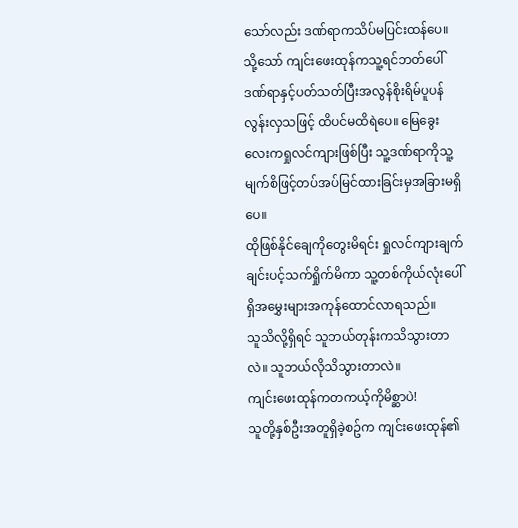သော်လည်း ဒဏ်ရာကသိပ်မပြင်းထန်ပေ။
သို့သော် ကျင်းဖေးထုန်ကသူ့ရင်ဘတ်ပေါ်ဒဏ်ရာနှင့်ပတ်သတ်ပြီးအလွန်စိုးရိမ်ပူပန်လွန်းလှသဖြင့် ထိပင်မထိရဲပေ။ မြေခွေးလေးကရှုလင်ကျားဖြစ်ပြီး သူ့ဒဏ်ရာကိုသူ့မျက်စိဖြင့်တပ်အပ်မြင်ထားခြင်းမှအခြားမရှိပေ။
ထိုဖြစ်နိုင်ချေကိုတွေးမိရင်း ရှုလင်ကျားချက်ချင်းပင့်သက်ရှိုက်မိကာ သူ့တစ်ကိုယ်လုံးပေါ်ရှိအမွှေးများအကုန်ထောင်လာရသည်။
သူသိလို့ရှိရင် သူဘယ်တုန်းကသိသွားတာလဲ။ သူဘယ်လိုသိသွားတာလဲ။
ကျင်းဖေးထုန်ကတကယ့်ကိုမိစ္ဆာပဲ!
သူတို့နှစ်ဦးအတူရှိခဲ့စဥ်က ကျင်းဖေးထုန်၏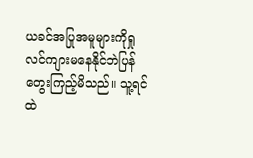ယခင်အပြုအမူများကိုရှုလင်ကျားမနေနိုင်ဘဲပြန်တွေးကြည့်မိသည်။ သူ့ရင်ထဲ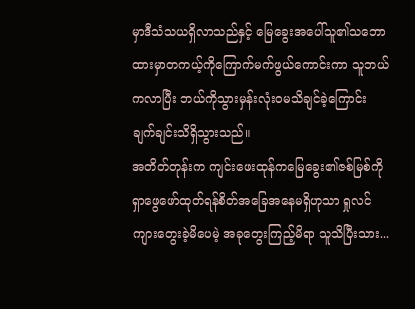မှာဒီသံသယရှိလာသည်နှင့် မြေခွေးအပေါ်သူ၏သဘောထားမှာတကယ့်ကိုကြောက်မက်ဖွယ်ကောင်းကာ သူဘယ်ကလာပြီး ဘယ်ကိုသွားမှန်းလုံးဝမသိချင်ခဲ့ကြောင်း ချက်ချင်းသိရှိသွားသည်။
အတိတ်တုန်းက ကျင်းဖေးထုန်ကမြေခွေး၏ဇစ်မြစ်ကိုရှာဖွေဖော်ထုတ်ရန်စိတ်အခြေအနေမရှိဟုသာ ရှုလင်ကျားတွေးခဲ့မိပေမဲ့ အခုတွေးကြည့်မိရာ သူသိပြီးသား...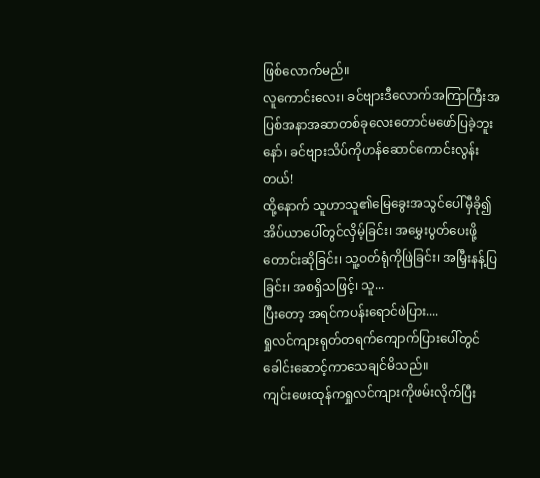ဖြစ်လောက်မည်။
လူကောင်းလေး၊ ခင်ဗျားဒီလောက်အကြာကြီးအပြစ်အနာအဆာတစ်ခုလေးတောင်မဖော်ပြခဲ့ဘူးနော်၊ ခင်ဗျားသိပ်ကိုဟန်ဆောင်ကောင်းလွန်းတယ်!
ထို့နောက် သူဟာသူ၏မြေခွေးအသွင်ပေါ်မှီခို၍ အိပ်ယာပေါ်တွင်လှိမ့်ခြင်း၊ အမွှေးပွတ်ပေးဖို့တောင်းဆိုခြင်း၊ သူ့ဝတ်ရုံကိုဖြဲခြင်း၊ အမြှီးနန့်ပြခြင်း၊ အစရှိသဖြင့်၊ သူ...
ပြီးတော့ အရင်ကပန်းရောင်ဖဲပြား....
ရှုလင်ကျားရုတ်တရက်ကျောက်ပြားပေါ်တွင်ခေါင်းဆောင့်ကာသေချင်မိသည်။
ကျင်းဖေးထုန်ကရှုလင်ကျားကိုဖမ်းလိုက်ပြီး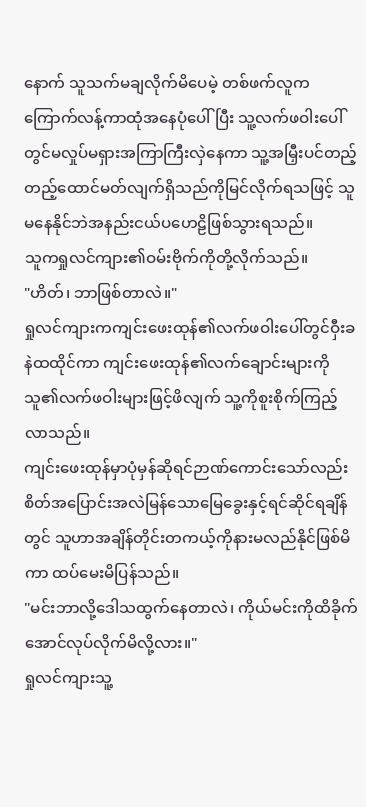နောက် သူသက်မချလိုက်မိပေမဲ့ တစ်ဖက်လူကကြောက်လန့်ကာထုံအနေပုံပေါ်ပြီး သူ့လက်ဖဝါးပေါ်တွင်မလှုပ်မရှားအကြာကြီးလှဲနေကာ သူ့အမြှီးပင်တည့်တည့်ထောင်မတ်လျက်ရှိသည်ကိုမြင်လိုက်ရသဖြင့် သူမနေနိုင်ဘဲအနည်းငယ်ပဟေဠိဖြစ်သွားရသည်။
သူကရှုလင်ကျား၏ဝမ်းဗိုက်ကိုတို့လိုက်သည်။
"ဟိတ်၊ ဘာဖြစ်တာလဲ။"
ရှုလင်ကျားကကျင်းဖေးထုန်၏လက်ဖဝါးပေါ်တွင်ဝှီးခနဲထထိုင်ကာ ကျင်းဖေးထုန်၏လက်ချောင်းများကိုသူ၏လက်ဖဝါးများဖြင့်ဖိလျက် သူ့ကိုစူးစိုက်ကြည့်လာသည်။
ကျင်းဖေးထုန်မှာပုံမှန်ဆိုရင်ဉာဏ်ကောင်းသော်လည်း စိတ်အပြောင်းအလဲမြန်သောမြေခွေးနှင့်ရင်ဆိုင်ရချိန်တွင် သူဟာအချိန်တိုင်းတကယ့်ကိုနားမလည်နိုင်ဖြစ်မိကာ ထပ်မေးမိပြန်သည်။
"မင်းဘာလို့ဒေါသထွက်နေတာလဲ၊ ကိုယ်မင်းကိုထိခိုက်အောင်လုပ်လိုက်မိလို့လား။"
ရှုလင်ကျားသူ့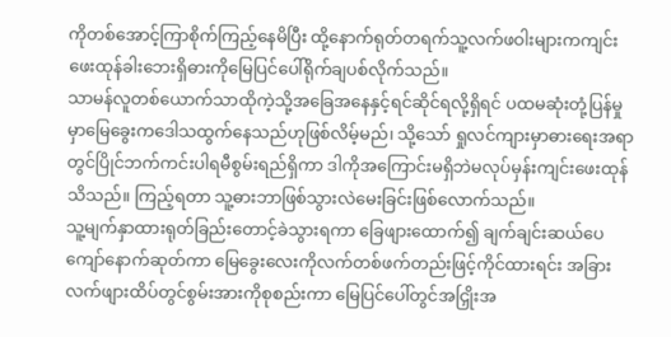ကိုတစ်အောင့်ကြာစိုက်ကြည့်နေမိပြီး ထို့နောက်ရုတ်တရက်သူ့လက်ဖဝါးများကကျင်းဖေးထုန်ခါးဘေးရှိဓားကိုမြေပြင်ပေါ်ရိုက်ချပစ်လိုက်သည်။
သာမန်လူတစ်ယောက်သာထိုကဲ့သို့အခြေအနေနှင့်ရင်ဆိုင်ရလို့ရှိရင် ပထမဆုံးတုံ့ပြန်မှုမှာမြေခွေးကဒေါသထွက်နေသည်ဟုဖြစ်လိမ့်မည်၊ သို့သော် ရှုလင်ကျားမှာဓားရေးအရာတွင်ပြိုင်ဘက်ကင်းပါရမီစွမ်းရည်ရှိကာ ဒါကိုအကြောင်းမရှိဘဲမလုပ်မှန်းကျင်းဖေးထုန်သိသည်။ ကြည့်ရတာ သူ့ဓားဘာဖြစ်သွားလဲမေးခြင်းဖြစ်လောက်သည်။
သူ့မျက်နှာထားရုတ်ခြည်းတောင့်ခဲသွားရကာ ခြေဖျားထောက်၍ ချက်ချင်းဆယ်ပေကျော်နောက်ဆုတ်ကာ မြေခွေးလေးကိုလက်တစ်ဖက်တည်းဖြင့်ကိုင်ထားရင်း အခြားလက်ဖျားထိပ်တွင်စွမ်းအားကိုစုစည်းကာ မြေပြင်ပေါ်တွင်အငြှိုးအ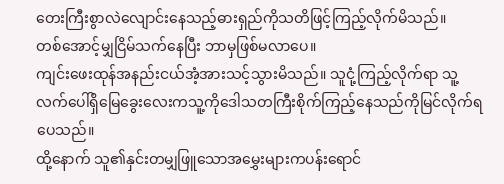တေးကြီးစွာလဲလျောင်းနေသည့်ဓားရှည်ကိုသတိဖြင့်ကြည့်လိုက်မိသည်။
တစ်အောင့်မျှငြိမ်သက်နေပြီး ဘာမှဖြစ်မလာပေ။
ကျင်းဖေးထုန်အနည်းငယ်အံ့အားသင့်သွားမိသည်။ သူငုံ့ကြည့်လိုက်ရာ သူ့လက်ပေါ်ရှိမြေခွေးလေးကသူ့ကိုဒေါသတကြီးစိုက်ကြည့်နေသည်ကိုမြင်လိုက်ရပေသည်။
ထို့နောက် သူ၏နှင်းတမျှဖြူသောအမွှေးများကပန်းရောင်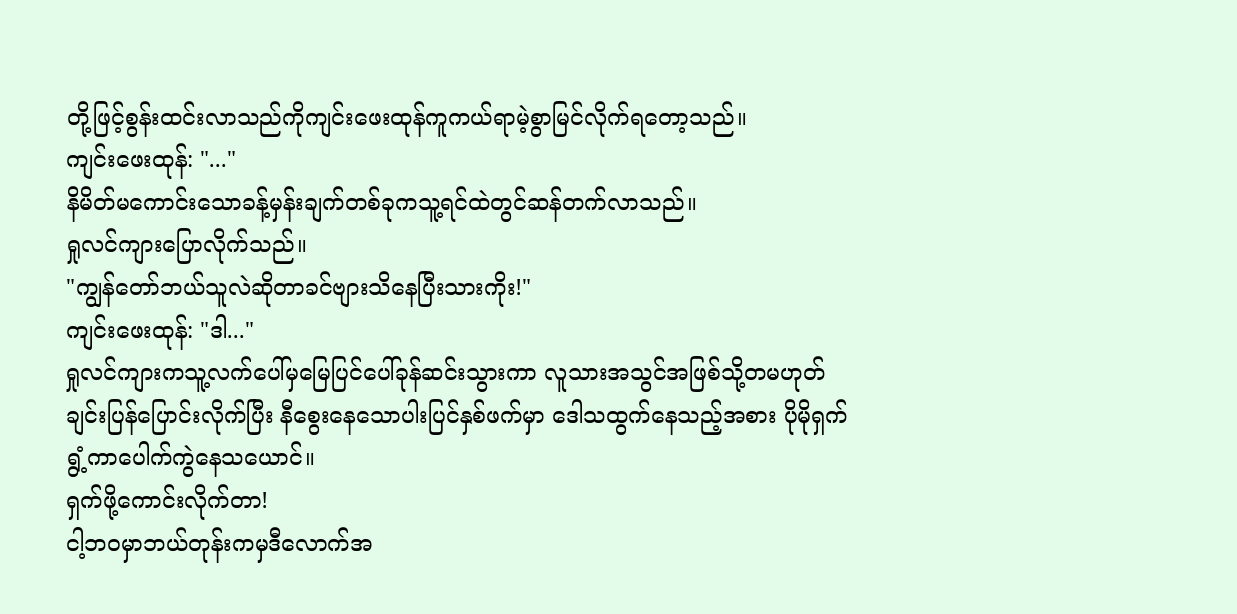တို့ဖြင့်စွန်းထင်းလာသည်ကိုကျင်းဖေးထုန်ကူကယ်ရာမဲ့စွာမြင်လိုက်ရတော့သည်။
ကျင်းဖေးထုန်: "..."
နိမိတ်မကောင်းသောခန့်မှန်းချက်တစ်ခုကသူ့ရင်ထဲတွင်ဆန်တက်လာသည်။
ရှုလင်ကျားပြောလိုက်သည်။
"ကျွန်တော်ဘယ်သူလဲဆိုတာခင်ဗျားသိနေပြီးသားကိုး!"
ကျင်းဖေးထုန်: "ဒါ..."
ရှုလင်ကျားကသူ့လက်ပေါ်မှမြေပြင်ပေါ်ခုန်ဆင်းသွားကာ လူသားအသွင်အဖြစ်သို့တမဟုတ်ချင်းပြန်ပြောင်းလိုက်ပြီး နီစွေးနေသောပါးပြင်နှစ်ဖက်မှာ ဒေါသထွက်နေသည့်အစား ပိုမိုရှက်ရွံ့ကာပေါက်ကွဲနေသယောင်။
ရှက်ဖို့ကောင်းလိုက်တာ!
ငါ့ဘဝမှာဘယ်တုန်းကမှဒီလောက်အ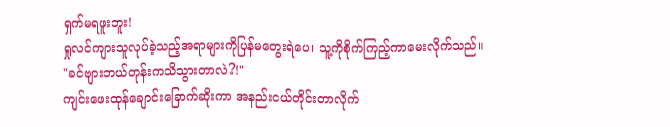ရှက်မရဖူးဘူး!
ရှုလင်ကျားသူလုပ်ခဲ့သည့်အရာများကိုပြန်မတွေးရဲပေ၊ သူ့ကိုစိုက်ကြည့်ကာမေးလိုက်သည်။
"ခင်ဗျားဘယ်တုန်းကသိသွားတာလဲ?!"
ကျင်းဖေးထုန်ချောင်းခြောက်ဆိုးကာ အနည်းငယ်တိုင်းတာလိုက်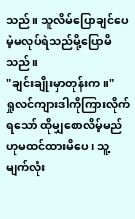သည်။ သူလိမ်ပြောချင်ပေမဲ့မလုပ်ရဲသည်မို့ပြောမိသည်။
"ချင်းချိုးမှာတုန်းက။"
ရှုလင်ကျားဒါကိုကြားလိုက်ရသော် ထိုမျှစောလိမ့်မည်ဟုမထင်ထားမိပေ၊ သူ့မျက်လုံး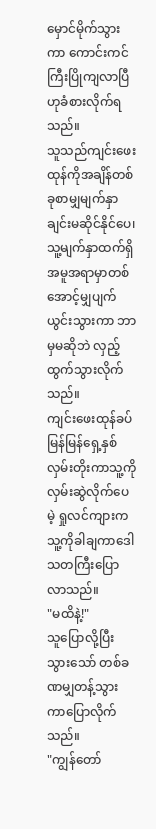မှောင်မိုက်သွားကာ ကောင်းကင်ကြီးပြိုကျလာပြီဟုခံစားလိုက်ရသည်။
သူသည်ကျင်းဖေးထုန်ကိုအချိန်တစ်ခုစာမျှမျက်နှာချင်းမဆိုင်နိုင်ပေ၊ သူ့မျက်နှာထက်ရှိအမူအရာမှာတစ်အောင့်မျှပျက်ယွင်းသွားကာ ဘာမှမဆိုဘဲ လှည့်ထွက်သွားလိုက်သည်။
ကျင်းဖေးထုန်ခပ်မြန်မြန်ရှေ့နှစ်လှမ်းတိုးကာသူ့ကိုလှမ်းဆွဲလိုက်ပေမဲ့ ရှုလင်ကျားကသူ့ကိုခါချကာဒေါသတကြီးပြောလာသည်။
"မထိနဲ့!"
သူပြောလို့ပြီးသွားသော် တစ်ခဏမျှတန့်သွားကာပြောလိုက်သည်။
"ကျွန်တော်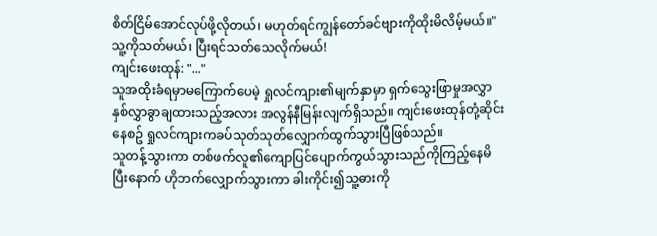စိတ်ငြိမ်အောင်လုပ်ဖို့လိုတယ်၊ မဟုတ်ရင်ကျွန်တော်ခင်ဗျားကိုထိုးမိလိမ့်မယ်။"
သူ့ကိုသတ်မယ်၊ ပြီးရင်သတ်သေလိုက်မယ်!
ကျင်းဖေးထုန်: "..."
သူအထိုးခံရမှာမကြောက်ပေမဲ့ ရှုလင်ကျား၏မျက်နှာမှာ ရှက်သွေးဖြာမှုအလွှာနှစ်လွှာခွာချထားသည့်အလား အလွန်နီမြန်းလျက်ရှိသည်။ ကျင်းဖေးထုန်တုံ့ဆိုင်းနေစဥ် ရှုလင်ကျားကခပ်သုတ်သုတ်လျှောက်ထွက်သွားပြီဖြစ်သည်။
သူတန့်သွားကာ တစ်ဖက်လူ၏ကျောပြင်ပျောက်ကွယ်သွားသည်ကိုကြည့်နေမိပြီးနောက် ဟိုဘက်လျှောက်သွားကာ ခါးကိုင်း၍သူ့ဓားကို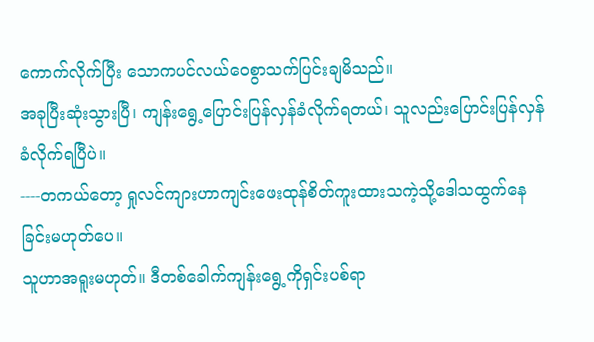ကောက်လိုက်ပြီး သောကပင်လယ်ဝေစွာသက်ပြင်းချမိသည်။
အခုပြီးဆုံးသွားပြီ၊ ကျန်းရွေ့ပြောင်းပြန်လှန်ခံလိုက်ရတယ်၊ သူလည်းပြောင်းပြန်လှန်ခံလိုက်ရပြီပဲ။
----တကယ်တော့ ရှုလင်ကျားဟာကျင်းဖေးထုန်စိတ်ကူးထားသကဲ့သို့ဒေါသထွက်နေခြင်းမဟုတ်ပေ။
သူဟာအရူးမဟုတ်။ ဒီတစ်ခေါက်ကျန်းရွေ့ကိုရှင်းပစ်ရာ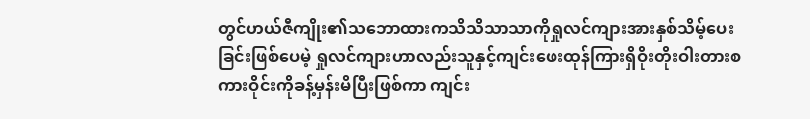တွင်ဟယ်ဇီကျိုး၏သဘောထားကသိသိသာသာကိုရှုလင်ကျားအားနှစ်သိမ့်ပေးခြင်းဖြစ်ပေမဲ့ ရှုလင်ကျားဟာလည်းသူနှင့်ကျင်းဖေးထုန်ကြားရှိဝိုးတိုးဝါးတားစကားဝိုင်းကိုခန့်မှန်းမိပြီးဖြစ်ကာ ကျင်း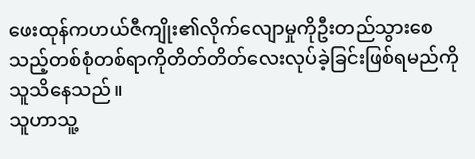ဖေးထုန်ကဟယ်ဇီကျိုး၏လိုက်လျောမှုကိုဦးတည်သွားစေသည့်တစ်စုံတစ်ရာကိုတိတ်တိတ်လေးလုပ်ခဲ့ခြင်းဖြစ်ရမည်ကိုသူသိနေသည်။
သူဟာသူ့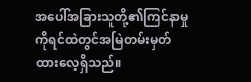အပေါ်အခြားသူတို့၏ကြင်နာမှုကိုရင်ထဲတွင်အမြဲတမ်းမှတ်ထားလေ့ရှိသည်။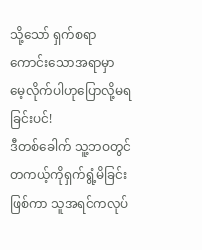သို့သော် ရှက်စရာကောင်းသောအရာမှာ မေ့လိုက်ပါဟုပြောလို့မရခြင်းပင်!
ဒီတစ်ခေါက် သူ့ဘဝတွင်တကယ့်ကိုရှက်ရွံ့မိခြင်းဖြစ်ကာ သူအရင်ကလုပ်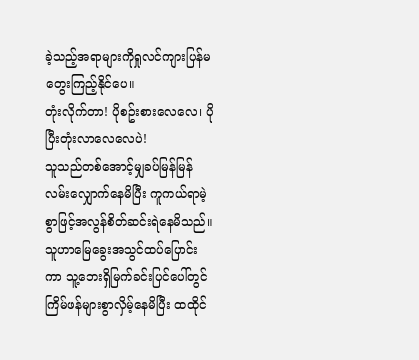ခဲ့သည့်အရာများကိုရှုလင်ကျားပြန်မတွေးကြည့်နိုင်ပေ။
တုံးလိုက်တာ! ပိုစဥ်းစားလေလေ၊ ပိုပြီးတုံးလာလေလေပဲ!
သူသည်တစ်အောင့်မျှခပ်မြန်မြန်လမ်းလျှောက်နေမိပြီး ကူကယ်ရာမဲ့စွာဖြင့်အလွန်စိတ်ဆင်းရဲနေမိသည်။ သူဟာမြေခွေးအသွင်ထပ်ပြောင်းကာ သူ့ဘေးရှိမြက်ခင်းပြင်ပေါ်တွင်ကြိမ်ဖန်များစွာလှိမ့်နေမိပြီး ထထိုင်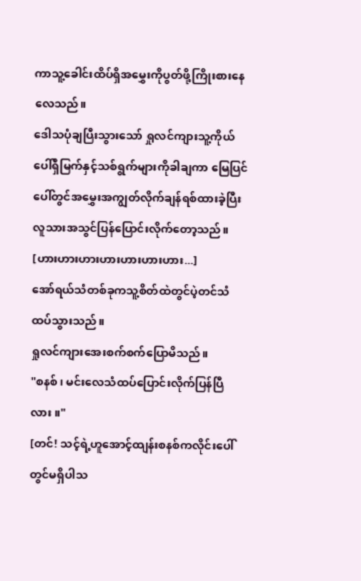ကာသူ့ခေါင်းထိပ်ရှိအမွှေးကိုပွတ်ဖို့ကြိုးစားနေလေသည်။
ဒေါသပုံချပြီးသွားသော် ရှုလင်ကျားသူ့ကိုယ်ပေါ်ရှိမြက်နှင့်သစ်ရွက်များကိုခါချကာ မြေပြင်ပေါ်တွင်အမွှေးအကျွတ်လိုက်ချန်ရစ်ထားခဲ့ပြီး လူသားအသွင်ပြန်ပြောင်းလိုက်တော့သည်။
[ဟားဟားဟားဟားဟားဟားဟား...]
အော်ရယ်သံတစ်ခုကသူ့စိတ်ထဲတွင်ပဲ့တင်သံထပ်သွားသည်။
ရှုလင်ကျားအေးစက်စက်ပြောမိသည်။
"စနစ်၊ မင်းလေသံထပ်ပြောင်းလိုက်ပြန်ပြီလား။"
[တင်! သင့်ရဲ့ဟူအောင့်ထျန်းစနစ်ကလိုင်းပေါ်တွင်မရှိပါသ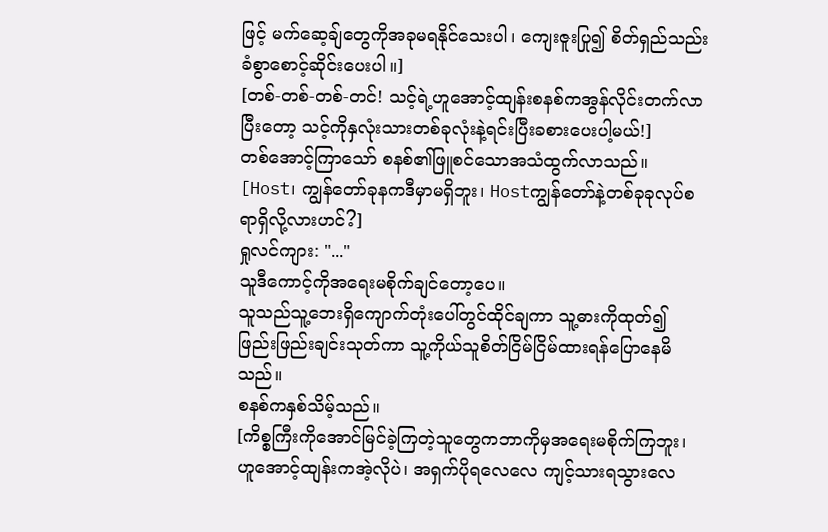ဖြင့် မက်ဆေ့ချ်တွေကိုအခုမရနိုင်သေးပါ၊ ကျေးဇူးပြု၍ စိတ်ရှည်သည်းခံစွာစောင့်ဆိုင်းပေးပါ။]
[တစ်-တစ်-တစ်-တင်! သင့်ရဲ့ဟူအောင့်ထျန်းစနစ်ကအွန်လိုင်းတက်လာပြီးတော့ သင့်ကိုနှလုံးသားတစ်ခုလုံးနဲ့ရင်းပြီးခစားပေးပါ့မယ်!]
တစ်အောင့်ကြာသော် စနစ်၏ဖြူစင်သောအသံထွက်လာသည်။
[Host၊ ကျွန်တော်ခုနကဒီမှာမရှိဘူး၊ Hostကျွန်တော်နဲ့တစ်ခုခုလုပ်စရာရှိလို့လားဟင်?]
ရှုလင်ကျား: "..."
သူဒီကောင့်ကိုအရေးမစိုက်ချင်တော့ပေ။
သူသည်သူ့ဘေးရှိကျောက်တုံးပေါ်တွင်ထိုင်ချကာ သူ့ဓားကိုထုတ်၍ ဖြည်းဖြည်းချင်းသုတ်ကာ သူ့ကိုယ်သူစိတ်ငြိမ်ငြိမ်ထားရန်ပြောနေမိသည်။
စနစ်ကနှစ်သိမ့်သည်။
[ကိစ္စကြီးကိုအောင်မြင်ခဲ့ကြတဲ့သူတွေကဘာကိုမှအရေးမစိုက်ကြဘူး၊ ဟူအောင့်ထျန်းကအဲ့လိုပဲ၊ အရှက်ပိုရလေလေ ကျင့်သားရသွားလေ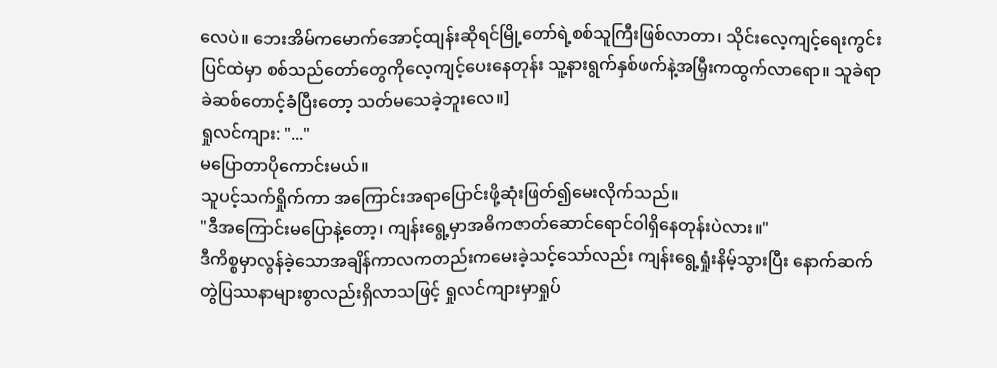လေပဲ။ ဘေးအိမ်ကမောက်အောင့်ထျန်းဆိုရင်မြို့တော်ရဲ့စစ်သူကြီးဖြစ်လာတာ၊ သိုင်းလေ့ကျင့်ရေးကွင်းပြင်ထဲမှာ စစ်သည်တော်တွေကိုလေ့ကျင့်ပေးနေတုန်း သူ့နားရွက်နှစ်ဖက်နဲ့အမြှီးကထွက်လာရော။ သူခဲရာခဲဆစ်တောင့်ခံပြီးတော့ သတ်မသေခဲ့ဘူးလေ။]
ရှုလင်ကျား: "..."
မပြောတာပိုကောင်းမယ်။
သူပင့်သက်ရှိုက်ကာ အကြောင်းအရာပြောင်းဖို့ဆုံးဖြတ်၍မေးလိုက်သည်။
"ဒီအကြောင်းမပြောနဲ့တော့၊ ကျန်းရွေ့မှာအဓိကဇာတ်ဆောင်ရောင်ဝါရှိနေတုန်းပဲလား။"
ဒီကိစ္စမှာလွန်ခဲ့သောအချိန်ကာလကတည်းကမေးခဲ့သင့်သော်လည်း ကျန်းရွေ့ရှုံးနိမ့်သွားပြီး နောက်ဆက်တွဲပြဿနာများစွာလည်းရှိလာသဖြင့် ရှုလင်ကျားမှာရှုပ်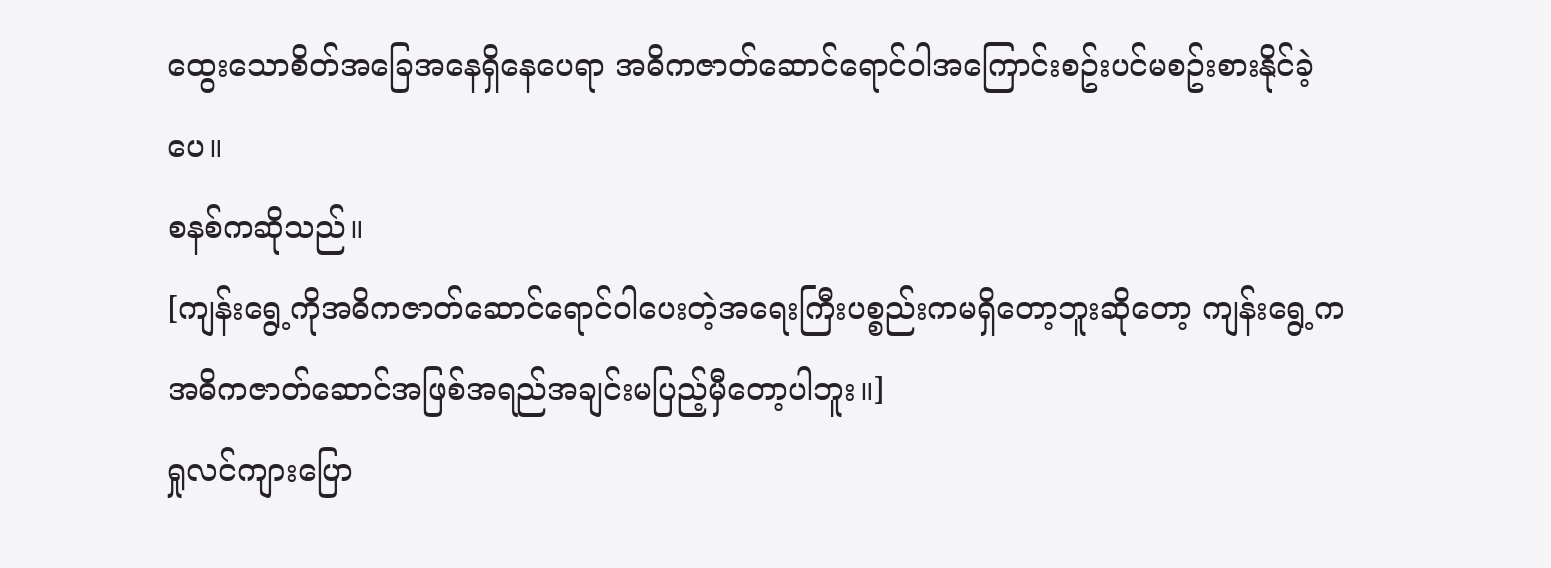ထွေးသောစိတ်အခြေအနေရှိနေပေရာ အဓိကဇာတ်ဆောင်ရောင်ဝါအကြောင်းစဥ်းပင်မစဥ်းစားနိုင်ခဲ့ပေ။
စနစ်ကဆိုသည်။
[ကျန်းရွေ့ကိုအဓိကဇာတ်ဆောင်ရောင်ဝါပေးတဲ့အရေးကြီးပစ္စည်းကမရှိတော့ဘူးဆိုတော့ ကျန်းရွေ့ကအဓိကဇာတ်ဆောင်အဖြစ်အရည်အချင်းမပြည့်မှီတော့ပါဘူး။]
ရှုလင်ကျားပြော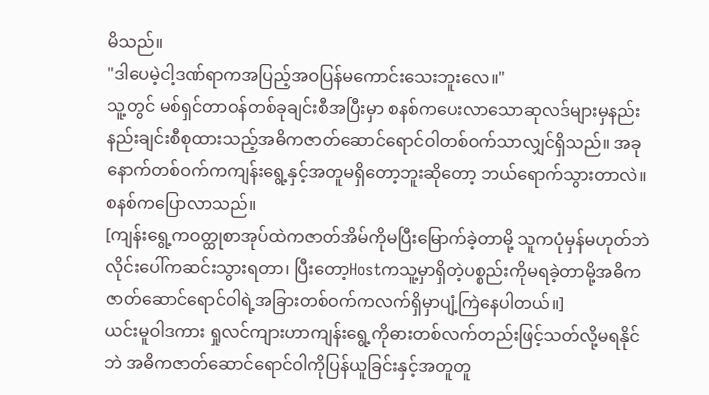မိသည်။
"ဒါပေမဲ့ငါ့ဒဏ်ရာကအပြည့်အဝပြန်မကောင်းသေးဘူးလေ။"
သူ့တွင် မစ်ရှင်တာဝန်တစ်ခုချင်းစီအပြီးမှာ စနစ်ကပေးလာသောဆုလဒ်များမှနည်းနည်းချင်းစီစုထားသည့်အဓိကဇာတ်ဆောင်ရောင်ဝါတစ်ဝက်သာလျှင်ရှိသည်။ အခုနောက်တစ်ဝက်ကကျန်းရွေ့နှင့်အတူမရှိတော့ဘူးဆိုတော့ ဘယ်ရောက်သွားတာလဲ။
စနစ်ကပြောလာသည်။
[ကျန်းရွေ့ကဝတ္ထုစာအုပ်ထဲကဇာတ်အိမ်ကိုမပြီးမြောက်ခဲ့တာမို့ သူကပုံမှန်မဟုတ်ဘဲလိုင်းပေါ်ကဆင်းသွားရတာ၊ ပြီးတော့Hostကသူ့မှာရှိတဲ့ပစ္စည်းကိုမရခဲ့တာမို့အဓိကဇာတ်ဆောင်ရောင်ဝါရဲ့အခြားတစ်ဝက်ကလက်ရှိမှာပျံ့ကြဲနေပါတယ်။]
ယင်းမူဝါဒကား ရှုလင်ကျားဟာကျန်းရွေ့ကိုဓားတစ်လက်တည်းဖြင့်သတ်လို့မရနိုင်ဘဲ အဓိကဇာတ်ဆောင်ရောင်ဝါကိုပြန်ယူခြင်းနှင့်အတူတူ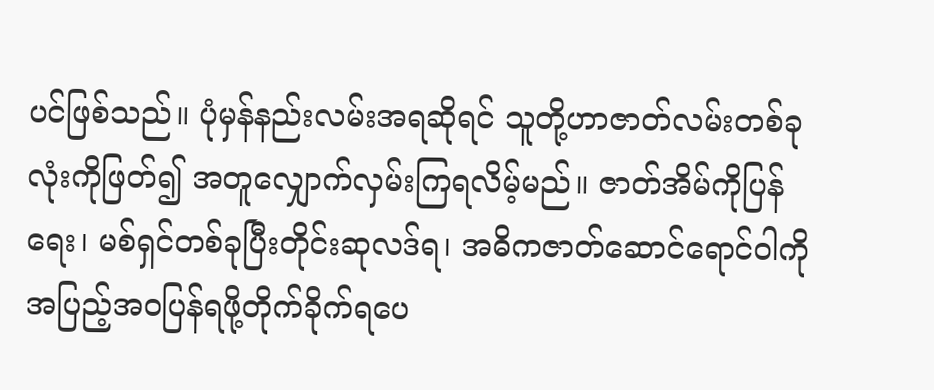ပင်ဖြစ်သည်။ ပုံမှန်နည်းလမ်းအရဆိုရင် သူတို့ဟာဇာတ်လမ်းတစ်ခုလုံးကိုဖြတ်၍ အတူလျှောက်လှမ်းကြရလိမ့်မည်။ ဇာတ်အိမ်ကိုပြန်ရေး၊ မစ်ရှင်တစ်ခုပြီးတိုင်းဆုလဒ်ရ၊ အဓိကဇာတ်ဆောင်ရောင်ဝါကိုအပြည့်အဝပြန်ရဖို့တိုက်ခိုက်ရပေ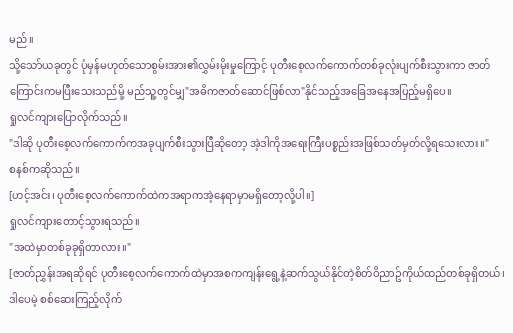မည်။
သို့သော်ယခုတွင် ပုံမှန်မဟုတ်သောစွမ်းအား၏လွှမ်းမိုးမှုကြောင့် ပုတီးစေ့လက်ကောက်တစ်ခုလုံးပျက်စီးသွားကာ ဇာတ်ကြောင်းကမပြီးသေးသည်မို့ မည်သူ့တွင်မျှ"အဓိကဇာတ်ဆောင်ဖြစ်လာ"နိုင်သည့်အခြေအနေအပြည့်မရှိပေ။
ရှုလင်ကျားပြောလိုက်သည်။
"ဒါဆို ပုတီးစေ့လက်ကောက်ကအခုပျက်စီးသွားပြီဆိုတော့ အဲ့ဒါကိုအရေးကြီးပစ္စည်းအဖြစ်သတ်မှတ်လို့ရသေးလား။"
စနစ်ကဆိုသည်။
[ဟင့်အင်း၊ ပုတီးစေ့လက်ကောက်ထဲကအရာကအဲ့နေရာမှာမရှိတော့လို့ပါ။]
ရှုလင်ကျားတောင့်သွားရသည်။
"အထဲမှာတစ်ခုခုရှိတာလား။"
[ဇာတ်ညွှန်းအရဆိုရင် ပုတီးစေ့လက်ကောက်ထဲမှာအစကကျန်းရွေ့နဲ့ဆက်သွယ်နိုင်တဲ့စိတ်ဝိညာဥ်ကိုယ်ထည်တစ်ခုရှိတယ်၊ ဒါပေမဲ့ စစ်ဆေးကြည့်လိုက်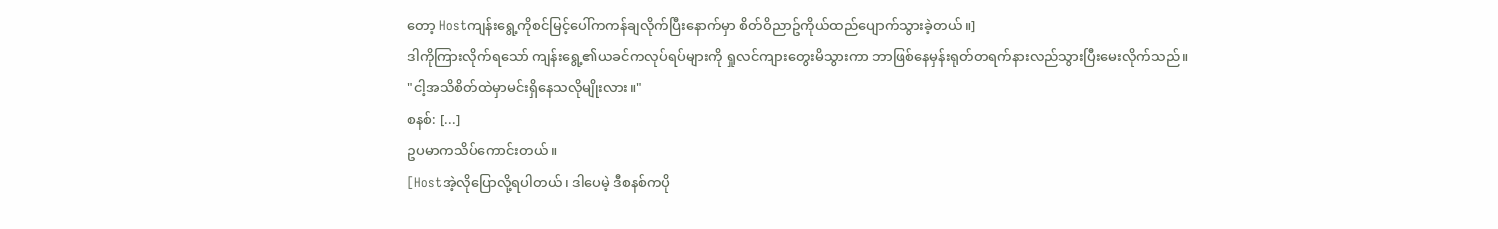တော့ Hostကျန်းရွေ့ကိုစင်မြင့်ပေါ်ကကန်ချလိုက်ပြီးနောက်မှာ စိတ်ဝိညာဥ်ကိုယ်ထည်ပျောက်သွားခဲ့တယ်။]
ဒါကိုကြားလိုက်ရသော် ကျန်းရွေ့၏ယခင်ကလုပ်ရပ်များကို ရှုလင်ကျားတွေးမိသွားကာ ဘာဖြစ်နေမှန်းရုတ်တရက်နားလည်သွားပြီးမေးလိုက်သည်။
"ငါ့အသိစိတ်ထဲမှာမင်းရှိနေသလိုမျိုးလား။"
စနစ်: [...]
ဥပမာကသိပ်ကောင်းတယ်။
[Hostအဲ့လိုပြောလို့ရပါတယ်၊ ဒါပေမဲ့ ဒီစနစ်ကပို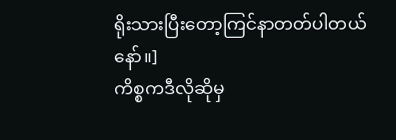ရိုးသားပြီးတော့ကြင်နာတတ်ပါတယ်နော်။]
ကိစ္စကဒီလိုဆိုမှ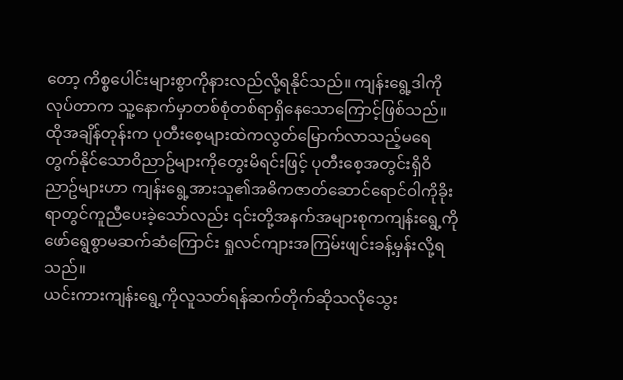တော့ ကိစ္စပေါင်းများစွာကိုနားလည်လို့ရနိုင်သည်။ ကျန်းရွေ့ဒါကိုလုပ်တာက သူ့နောက်မှာတစ်စုံတစ်ရာရှိနေသောကြောင့်ဖြစ်သည်။
ထိုအချိန်တုန်းက ပုတီးစေ့များထဲကလွတ်မြောက်လာသည့်မရေတွက်နိုင်သောဝိညာဥ်များကိုတွေးမိရင်းဖြင့် ပုတီးစေ့အတွင်းရှိဝိညာဥ်များဟာ ကျန်းရွေ့အားသူ၏အဓိကဇာတ်ဆောင်ရောင်ဝါကိုခိုးရာတွင်ကူညီပေးခဲ့သော်လည်း ၎င်းတို့အနက်အများစုကကျန်းရွေ့ကိုဖော်ရွေစွာမဆက်ဆံကြောင်း ရှုလင်ကျားအကြမ်းဖျင်းခန့်မှန်းလို့ရသည်။
ယင်းကားကျန်းရွေ့ကိုလူသတ်ရန်ဆက်တိုက်ဆိုသလိုသွေး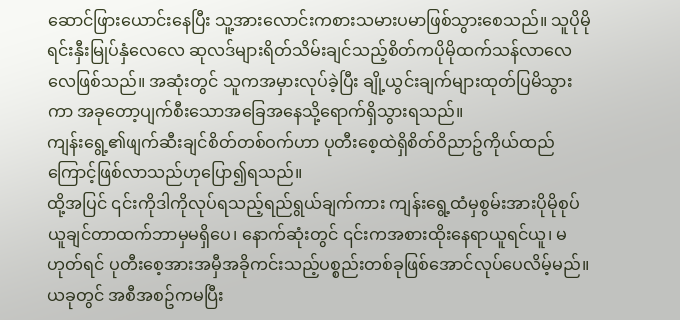ဆောင်ဖြားယောင်းနေပြီး သူ့အားလောင်းကစားသမားပမာဖြစ်သွားစေသည်။ သူပိုမိုရင်းနှီးမြုပ်နှံလေလေ ဆုလဒ်များရိတ်သိမ်းချင်သည့်စိတ်ကပိုမိုထက်သန်လာလေလေဖြစ်သည်။ အဆုံးတွင် သူကအမှားလုပ်ခဲ့ပြီး ချို့ယွင်းချက်များထုတ်ပြမိသွားကာ အခုတော့ပျက်စီးသောအခြေအနေသို့ရောက်ရှိသွားရသည်။
ကျန်းရွေ့၏ဖျက်ဆီးချင်စိတ်တစ်ဝက်ဟာ ပုတီးစေ့ထဲရှိစိတ်ဝိညာဥ်ကိုယ်ထည်ကြောင့်ဖြစ်လာသည်ဟုပြော၍ရသည်။
ထို့အပြင် ၎င်းကိုဒါကိုလုပ်ရသည့်ရည်ရွယ်ချက်ကား ကျန်းရွေ့ထံမှစွမ်းအားပိုမိုစုပ်ယူချင်တာထက်ဘာမှမရှိပေ၊ နောက်ဆုံးတွင် ၎င်းကအစားထိုးနေရာယူရင်ယူ၊ မဟုတ်ရင် ပုတီးစေ့အားအမှီအခိုကင်းသည့်ပစ္စည်းတစ်ခုဖြစ်အောင်လုပ်ပေလိမ့်မည်။
ယခုတွင် အစီအစဥ်ကမပြီး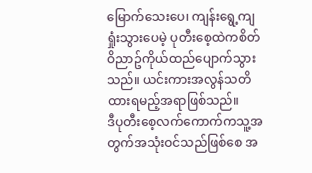မြောက်သေးပေ၊ ကျန်းရွေ့ကျရှုံးသွားပေမဲ့ ပုတီးစေ့ထဲကစိတ်ဝိညာဥ်ကိုယ်ထည်ပျောက်သွားသည်။ ယင်းကားအလွန်သတိထားရမည့်အရာဖြစ်သည်။
ဒီပုတီးစေ့လက်ကောက်ကသူ့အတွက်အသုံးဝင်သည်ဖြစ်စေ အ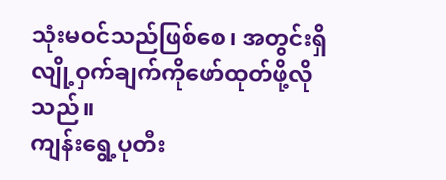သုံးမဝင်သည်ဖြစ်စေ၊ အတွင်းရှိလျို့ဝှက်ချက်ကိုဖော်ထုတ်ဖို့လိုသည်။
ကျန်းရွေ့ပုတီး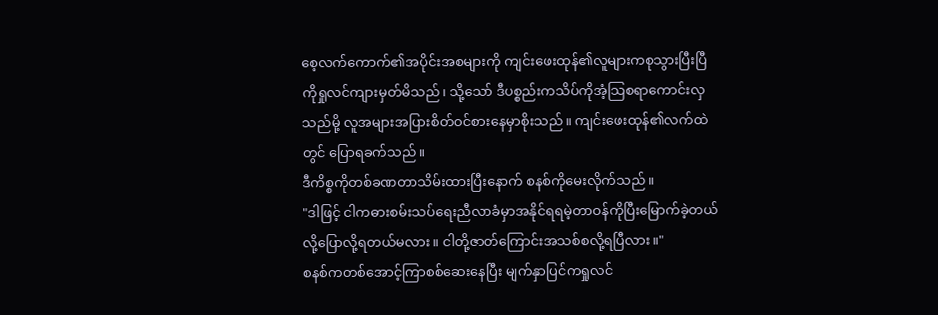စေ့လက်ကောက်၏အပိုင်းအစများကို ကျင်းဖေးထုန်၏လူများကစုသွားပြီးပြီကိုရှုလင်ကျားမှတ်မိသည်၊ သို့သော် ဒီပစ္စည်းကသိပ်ကိုအံ့သြစရာကောင်းလှသည်မို့ လူအများအပြားစိတ်ဝင်စားနေမှာစိုးသည်။ ကျင်းဖေးထုန်၏လက်ထဲတွင် ပြောရခက်သည်။
ဒီကိစ္စကိုတစ်ခဏတာသိမ်းထားပြီးနောက် စနစ်ကိုမေးလိုက်သည်။
"ဒါဖြင့် ငါကဓားစမ်းသပ်ရေးညီလာခံမှာအနိုင်ရရမဲ့တာဝန်ကိုပြီးမြောက်ခဲ့တယ်လို့ပြောလို့ရတယ်မလား။ ငါတို့ဇာတ်ကြောင်းအသစ်စလို့ရပြီလား။"
စနစ်ကတစ်အောင့်ကြာစစ်ဆေးနေပြီး မျက်နှာပြင်ကရှုလင်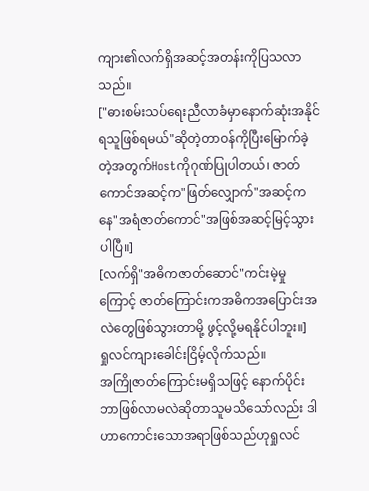ကျား၏လက်ရှိအဆင့်အတန်းကိုပြသလာသည်။
["ဓားစမ်းသပ်ရေးညီလာခံမှာနောက်ဆုံးအနိုင်ရသူဖြစ်ရမယ်"ဆိုတဲ့တာဝန်ကိုပြီးမြောက်ခဲ့တဲ့အတွက်Hostကိုဂုဏ်ပြုပါတယ်၊ ဇာတ်ကောင်အဆင့်က"ဖြတ်လျှောက်"အဆင့်ကနေ"အရံဇာတ်ကောင်"အဖြစ်အဆင့်မြင့်သွားပါပြီ။]
[လက်ရှိ"အဓိကဇာတ်ဆောင်"ကင်းမဲ့မှုကြောင့် ဇာတ်ကြောင်းကအဓိကအပြောင်းအလဲတွေဖြစ်သွားတာမို့ ဖွင့်လို့မရနိုင်ပါဘူး။]
ရှုလင်ကျားခေါင်းငြိမ့်လိုက်သည်။
အကြိုဇာတ်ကြောင်းမရှိသဖြင့် နောက်ပိုင်းဘာဖြစ်လာမလဲဆိုတာသူမသိသော်လည်း ဒါဟာကောင်းသောအရာဖြစ်သည်ဟုရှုလင်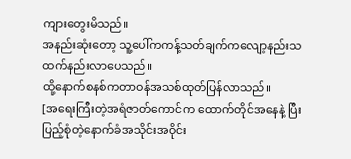ကျားတွေးမိသည်။
အနည်းဆုံးတော့ သူ့ပေါ်ကကန့်သတ်ချက်ကလျော့နည်းသထက်နည်းလာပေသည်။
ထို့နောက်စနစ်ကတာဝန်အသစ်ထုတ်ပြန်လာသည်။
[အရေးကြီးတဲ့အရံဇာတ်ကောင်က ထောက်တိုင်အနေနဲ့ ပြီးပြည့်စုံတဲ့နောက်ခံအသိုင်းအဝိုင်း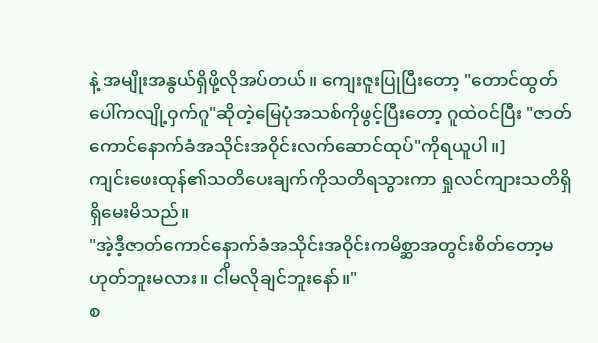နဲ့ အမျိုးအနွယ်ရှိဖို့လိုအပ်တယ်။ ကျေးဇူးပြုပြီးတော့ "တောင်ထွတ်ပေါ်ကလျို့ဝှက်ဂူ"ဆိုတဲ့မြေပုံအသစ်ကိုဖွင့်ပြီးတော့ ဂူထဲဝင်ပြီး "ဇာတ်ကောင်နောက်ခံအသိုင်းအဝိုင်းလက်ဆောင်ထုပ်"ကိုရယူပါ။]
ကျင်းဖေးထုန်၏သတိပေးချက်ကိုသတိရသွားကာ ရှုလင်ကျားသတိရှိရှိမေးမိသည်။
"အဲ့ဒီ့ဇာတ်ကောင်နောက်ခံအသိုင်းအဝိုင်းကမိစ္ဆာအတွင်းစိတ်တော့မဟုတ်ဘူးမလား။ ငါိမလိုချင်ဘူးနော်။"
စ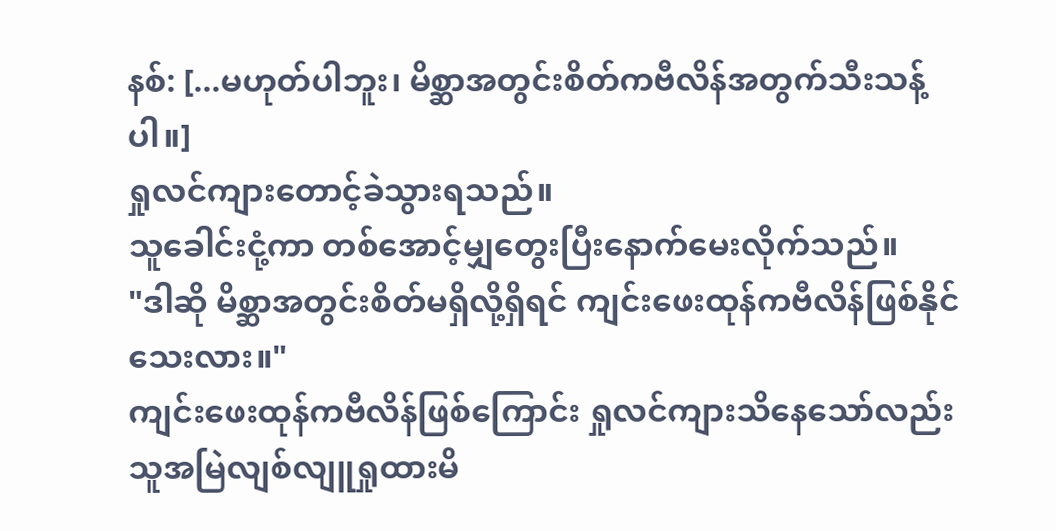နစ်: [...မဟုတ်ပါဘူး၊ မိစ္ဆာအတွင်းစိတ်ကဗီလိန်အတွက်သီးသန့်ပါ။]
ရှုလင်ကျားတောင့်ခဲသွားရသည်။
သူခေါင်းငုံ့ကာ တစ်အောင့်မျှတွေးပြီးနောက်မေးလိုက်သည်။
"ဒါဆို မိစ္ဆာအတွင်းစိတ်မရှိလို့ရှိရင် ကျင်းဖေးထုန်ကဗီလိန်ဖြစ်နိုင်သေးလား။"
ကျင်းဖေးထုန်ကဗီလိန်ဖြစ်ကြောင်း ရှုလင်ကျားသိနေသော်လည်း သူအမြဲလျစ်လျူရှုထားမိ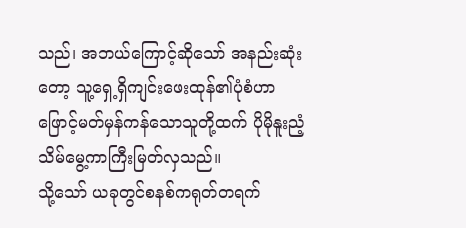သည်၊ အဘယ်ကြောင့်ဆိုသော် အနည်းဆုံးတော့ သူ့ရှေ့ရှိကျင်းဖေးထုန်၏ပုံစံဟာ ဖြောင့်မတ်မှန်ကန်သောသူတို့ထက် ပိုမိုနူးညံ့သိမ်မွေ့ကာကြီးမြတ်လှသည်။
သို့သော် ယခုတွင်စနစ်ကရုတ်တရက်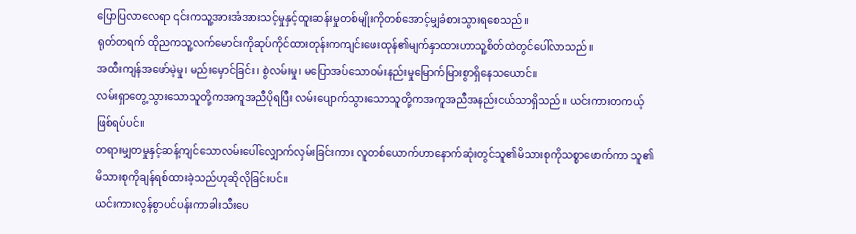ပြောပြလာလေရာ ၎င်းကသူ့အားအံအားသင့်မှုနှင့်ထူးဆန်းမှုတစ်မျိုးကိုတစ်အောင့်မျှခံစားသွားရစေသည်။
ရုတ်တရက် ထိုညကသူ့လက်မောင်းကိုဆုပ်ကိုင်ထားတုန်းကကျင်းဖေးထုန်၏မျက်နှာထားဟာသူ့စိတ်ထဲတွင်ပေါ်လာသည်။
အထီးကျန်အဖော်မဲ့မှု၊ မည်းမှောင်ခြင်း၊ စွဲလမ်းမှု၊ မပြောအပ်သောဝမ်းနည်းမှုမြောက်မြားစွာရှိနေသယောင်။
လမ်းရှာတွေ့သွားသောသူတို့ကအကူအညီပိုရပြီး လမ်းပျောက်သွားသောသူတို့ကအကူအညီအနည်းငယ်သာရှိသည်။ ယင်းကားတကယ့်ဖြစ်ရပ်ပင်။
တရားမျှတမှုနှင့်ဆန့်ကျင်သောလမ်းပေါ်လျှောက်လှမ်းခြင်းကား လူတစ်ယောက်ဟာနောက်ဆုံးတွင်သူ၏မိသားစုကိုသစ္စာဖောက်ကာ သူ၏မိသားစုကိုချန်ရစ်ထားခဲ့သည်ဟုဆိုလိုခြင်းပင်။
ယင်းကားလွန်စွာပင်ပန်းကာခါးသီးပေ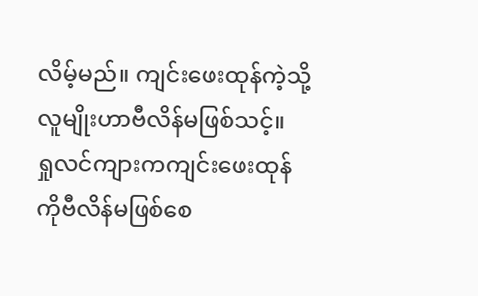လိမ့်မည်။ ကျင်းဖေးထုန်ကဲ့သို့လူမျိုးဟာဗီလိန်မဖြစ်သင့်။
ရှုလင်ကျားကကျင်းဖေးထုန်ကိုဗီလိန်မဖြစ်စေ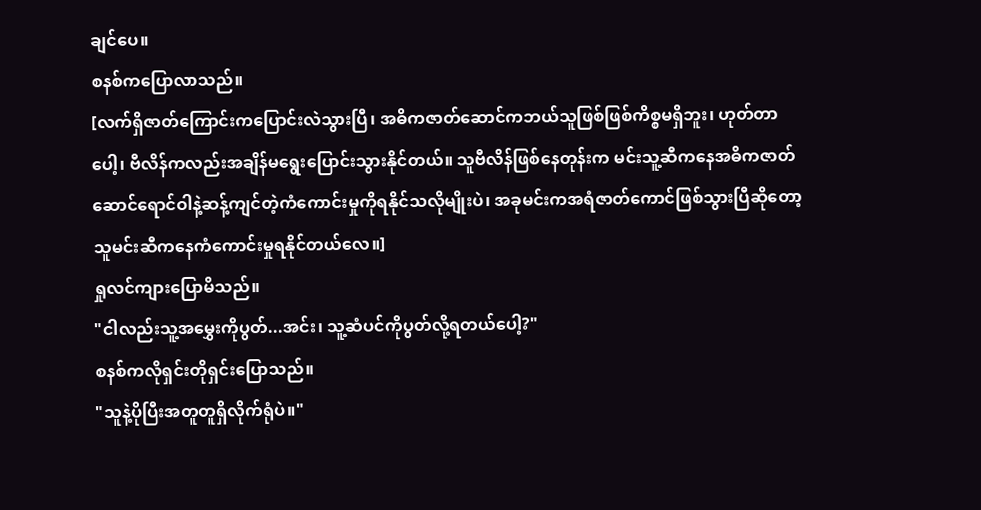ချင်ပေ။
စနစ်ကပြောလာသည်။
[လက်ရှိဇာတ်ကြောင်းကပြောင်းလဲသွားပြီ၊ အဓိကဇာတ်ဆောင်ကဘယ်သူဖြစ်ဖြစ်ကိစ္စမရှိဘူး၊ ဟုတ်တာပေါ့၊ ဗီလိန်ကလည်းအချိန်မရွေးပြောင်းသွားနိုင်တယ်။ သူဗီလိန်ဖြစ်နေတုန်းက မင်းသူ့ဆီကနေအဓိကဇာတ်ဆောင်ရောင်ဝါနဲ့ဆန့်ကျင်တဲ့ကံကောင်းမှုကိုရနိုင်သလိုမျိုးပဲ၊ အခုမင်းကအရံဇာတ်ကောင်ဖြစ်သွားပြီဆိုတော့ သူမင်းဆီကနေကံကောင်းမှုရနိုင်တယ်လေ။]
ရှုလင်ကျားပြောမိသည်။
"ငါလည်းသူ့အမွှေးကိုပွတ်...အင်း၊ သူ့ဆံပင်ကိုပွတ်လို့ရတယ်ပေါ့?"
စနစ်ကလိုရှင်းတိုရှင်းပြောသည်။
"သူနဲ့ပိုပြီးအတူတူရှိလိုက်ရုံပဲ။"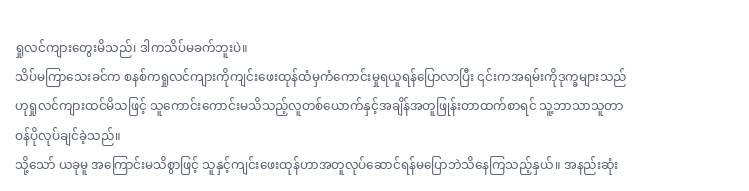ရှုလင်ကျားတွေးမိသည်၊ ဒါကသိပ်မခက်ဘူးပဲ။
သိပ်မကြာသေးခင်က စနစ်ကရှုလင်ကျားကိုကျင်းဖေးထုန်ထံမှကံကောင်းမှုရယူရန်ပြောလာပြီး ၎င်းကအရမ်းကိုဒုက္ခများသည်ဟုရှုလင်ကျားထင်မိသဖြင့် သူကောင်းကောင်းမသိသည့်လူတစ်ယောက်နှင့်အချိန်အတူဖြုန်းတာထက်စာရင် သူ့ဘာသာသူတာဝန်ပိုလုပ်ချင်ခဲ့သည်။
သို့သော် ယခုမူ အကြောင်းမသိစွာဖြင့် သူနှင့်ကျင်းဖေးထုန်ဟာအတူလုပ်ဆောင်ရန်မပြောဘဲသိနေကြသည့်နှယ်။ အနည်းဆုံး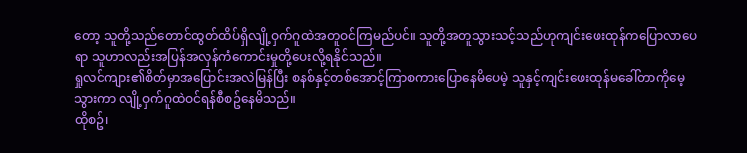တော့ သူတို့သည်တောင်ထွတ်ထိပ်ရှိလျို့ဝှက်ဂူထဲအတူဝင်ကြမည်ပင်။ သူတို့အတူသွားသင့်သည်ဟုကျင်းဖေးထုန်ကပြောလာပေရာ သူဟာလည်းအပြန်အလှန်ကံကောင်းမှုတို့ပေးလို့ရနိုင်သည်။
ရှုလင်ကျား၏စိတ်မှာအပြောင်းအလဲမြန်ပြီး စနစ်နှင့်တစ်အောင့်ကြာစကားပြောနေမိပေမဲ့ သူနှင့်ကျင်းဖေးထုန်မခေါ်တာကိုမေ့သွားကာ လျို့ဝှက်ဂူထဲဝင်ရန်စီစဥ်နေမိသည်။
ထိုစဥ်၊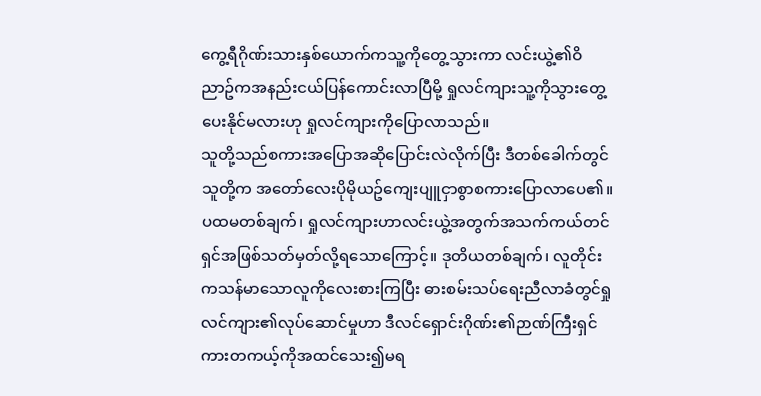ကွေ့ရီဂိုဏ်းသားနှစ်ယောက်ကသူ့ကိုတွေ့သွားကာ လင်းယွဲ့၏ဝိညာဥ်ကအနည်းငယ်ပြန်ကောင်းလာပြီမို့ ရှုလင်ကျားသူ့ကိုသွားတွေ့ပေးနိုင်မလားဟု ရှုလင်ကျားကိုပြောလာသည်။
သူတို့သည်စကားအပြောအဆိုပြောင်းလဲလိုက်ပြီး ဒီတစ်ခေါက်တွင်သူတို့က အတော်လေးပိုမိုယဥ်ကျေးပျူငှာစွာစကားပြောလာပေ၏။
ပထမတစ်ချက်၊ ရှုလင်ကျားဟာလင်းယွဲ့အတွက်အသက်ကယ်တင်ရှင်အဖြစ်သတ်မှတ်လို့ရသောကြောင့်။ ဒုတိယတစ်ချက်၊ လူတိုင်းကသန်မာသောလူကိုလေးစားကြပြီး ဓားစမ်းသပ်ရေးညီလာခံတွင်ရှုလင်ကျား၏လုပ်ဆောင်မှုဟာ ဒီလင်ရှောင်းဂိုဏ်း၏ဉာဏ်ကြီးရှင်ကားတကယ့်ကိုအထင်သေး၍မရ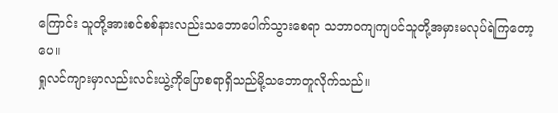ကြောင်း သူတို့အားစင်စစ်နားလည်းသဘောပေါက်သွားစေရာ သဘာဝကျကျပင်သူတို့အမှားမလုပ်ရဲကြတော့ပေ။
ရှုလင်ကျားမှာလည်းလင်းယွဲ့ကိုပြောစရာရှိသည်မို့သဘောတူလိုက်သည်။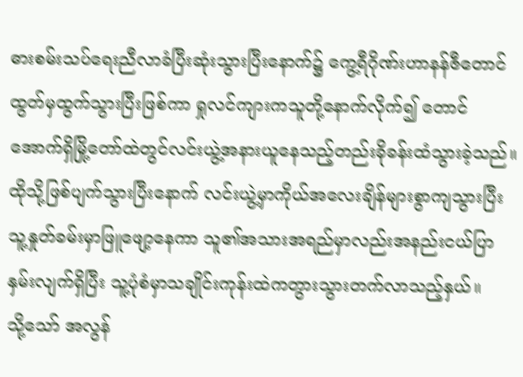ဓားစမ်းသပ်ရေးညီလာခံပြီးဆုံးသွားပြီးနောက်၌ ကွေ့ရီဂိုဏ်းဟာနန်ဇီတောင်ထွတ်မှထွက်သွားပြီးဖြစ်ကာ ရှုလင်ကျားကသူတို့နောက်လိုက်၍ တောင်အောက်ရှိမြို့တော်ထဲတွင်လင်းယွဲ့အနားယူနေသည့်တည်းခိုခန်းထံသွားခဲ့သည်။
ထိုသို့ဖြစ်ပျက်သွားပြီးနောက် လင်းယွဲ့မှာကိုယ်အလေးချိန်များစွာကျသွားပြီး သူ့နှုတ်ခမ်းမှာဖြူဖျော့နေကာ သူ၏အသားအရည်မှာလည်းအနည်းငယ်ပြာနှမ်းလျက်ရှိပြီး သူ့ပုံစံမှာသချိုင်းကုန်းထဲကတွားသွားတက်လာသည့်နှယ်။
သို့သော် အလွန်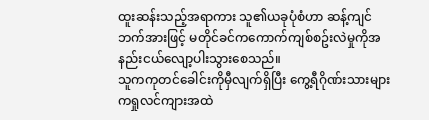ထူးဆန်းသည့်အရာကား သူ၏ယခုပုံစံဟာ ဆန့်ကျင်ဘက်အားဖြင့် မတိုင်ခင်ကကောက်ကျစ်စဥ်းလဲမှုကိုအနည်းငယ်လျော့ပါးသွားစေသည်။
သူကကုတင်ခေါင်းကိုမှီလျက်ရှိပြီး ကွေ့ရီဂိုဏ်းသားများကရှုလင်ကျားအထဲ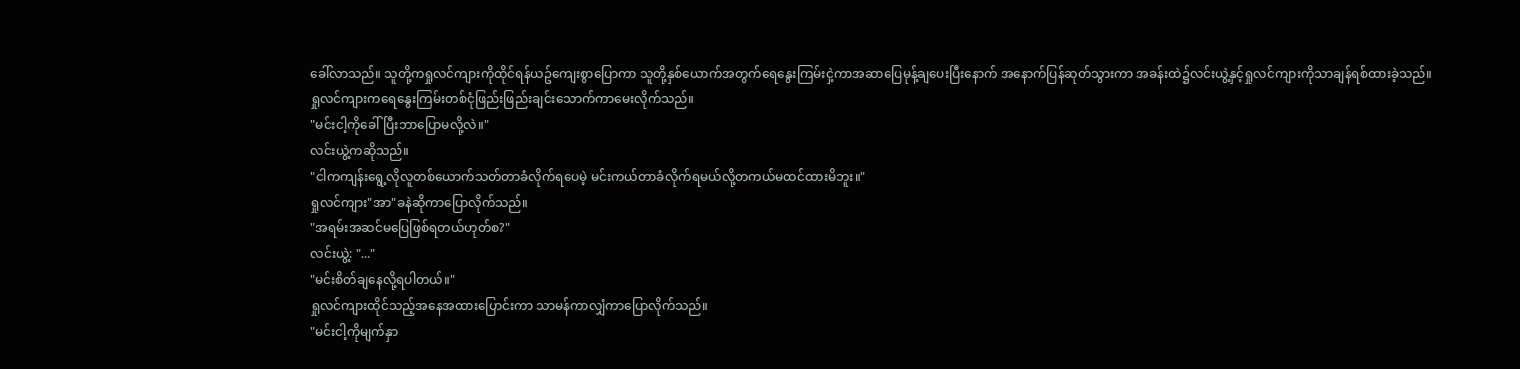ခေါ်လာသည်။ သူတို့ကရှုလင်ကျားကိုထိုင်ရန်ယဥ်ကျေးစွာပြောကာ သူတို့နှစ်ယောက်အတွက်ရေနွေးကြမ်းငှဲ့ကာအဆာပြေမုန့်ချပေးပြီးနောက် အနောက်ပြန်ဆုတ်သွားကာ အခန်းထဲ၌လင်းယွဲ့နှင့်ရှုလင်ကျားကိုသာချန်ရစ်ထားခဲ့သည်။
ရှုလင်ကျားကရေနွေးကြမ်းတစ်ငုံဖြည်းဖြည်းချင်းသောက်ကာမေးလိုက်သည်။
"မင်းငါ့ကိုခေါ်ပြီးဘာပြောမလို့လဲ။"
လင်းယွဲ့ကဆိုသည်။
"ငါကကျန်းရွေ့လိုလူတစ်ယောက်သတ်တာခံလိုက်ရပေမဲ့ မင်းကယ်တာခံလိုက်ရမယ်လို့တကယ်မထင်ထားမိဘူး။"
ရှုလင်ကျား"အာ"ခနဲဆိုကာပြောလိုက်သည်။
"အရမ်းအဆင်မပြေဖြစ်ရတယ်ဟုတ်စ?"
လင်းယွဲ့: "..."
"မင်းစိတ်ချနေလို့ရပါတယ်။"
ရှုလင်ကျားထိုင်သည့်အနေအထားပြောင်းကာ သာမန်ကာလျှံကာပြောလိုက်သည်။
"မင်းငါ့ကိုမျက်နှာ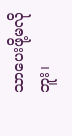သာပေးဖို့မလိုဘူး၊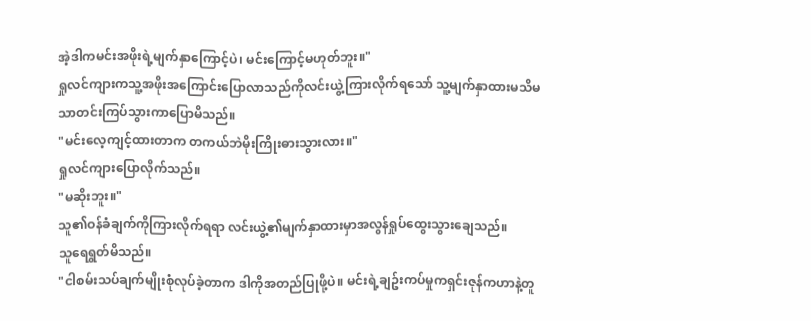အဲ့ဒါကမင်းအဖိုးရဲ့မျက်နှာကြောင့်ပဲ၊ မင်းကြောင့်မဟုတ်ဘူး။"
ရှုလင်ကျားကသူ့အဖိုးအကြောင်းပြောလာသည်ကိုလင်းယွဲ့ကြားလိုက်ရသော် သူ့မျက်နှာထားမသိမသာတင်းကြပ်သွားကာပြောမိသည်။
"မင်းလေ့ကျင့်ထားတာက တကယ်ဘဲမိုးကြိုးဓားသွားလား။"
ရှုလင်ကျားပြောလိုက်သည်။
"မဆိုးဘူး။"
သူ၏ဝန်ခံချက်ကိုကြားလိုက်ရရာ လင်းယွဲ့၏မျက်နှာထားမှာအလွန်ရှုပ်ထွေးသွားချေသည်။
သူရေရွတ်မိသည်။
"ငါစမ်းသပ်ချက်မျိုးစုံလုပ်ခဲ့တာက ဒါကိုအတည်ပြုဖို့ပဲ။ မင်းရဲ့ချဥ်းကပ်မှုကရှင်းဇုန်ကဟာနဲ့တူ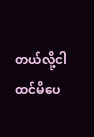တယ်လို့ငါထင်မိပေ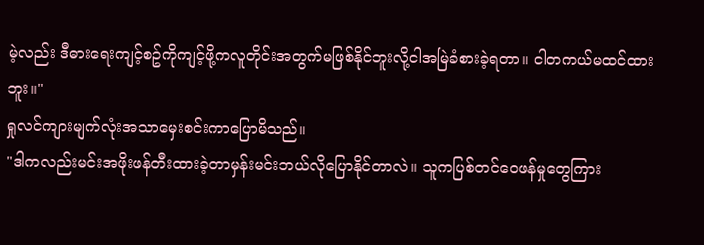မဲ့လည်း ဒီဓားရေးကျင့်စဥ်ကိုကျင့်ဖို့ကလူတိုင်းအတွက်မဖြစ်နိုင်ဘူးလို့ငါအမြဲခံစားခဲ့ရတာ။ ငါတကယ်မထင်ထားဘူး။"
ရှုလင်ကျားမျက်လုံးအသာမှေးစင်းကာပြောမိသည်။
"ဒါကလည်းမင်းအဖိုးဖန်တီးထားခဲ့တာမှန်းမင်းဘယ်လိုပြောနိုင်တာလဲ။ သူကပြစ်တင်ဝေဖန်မှုတွေကြား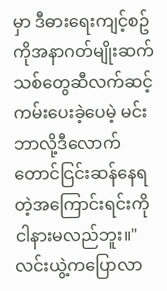မှာ ဒီဓားရေးကျင့်စဥ်ကိုအနာဂတ်မျိုးဆက်သစ်တွေဆီလက်ဆင့်ကမ်းပေးခဲ့ပေမဲ့ မင်းဘာလို့ဒီလောက်တောင်ငြင်းဆန်နေရတဲ့အကြောင်းရင်းကိုငါနားမလည်ဘူး။"
လင်းယွဲ့ကပြောလာ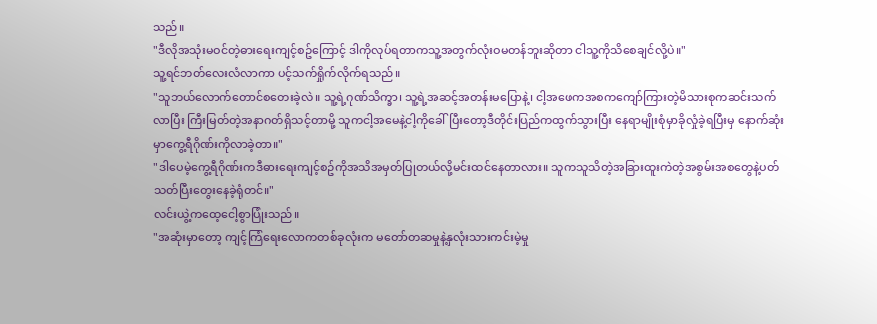သည်။
"ဒီလိုအသုံးမဝင်တဲ့ဓားရေးကျင့်စဥ်ကြောင့် ဒါကိုလုပ်ရတာကသူ့အတွက်လုံးဝမတန်ဘူးဆိုတာ ငါသူ့ကိုသိစေချင်လို့ပဲ။"
သူ့ရင်ဘတ်လေးလံလာကာ ပင့်သက်ရှိုက်လိုက်ရသည်။
"သူဘယ်လောက်တောင်စတေးခဲ့လဲ။ သူ့ရဲ့ဂုဏ်သိက္ခာ၊ သူ့ရဲ့အဆင့်အတန်းမပြောနဲ့၊ ငါ့အဖေကအစကကျော်ကြားတဲ့မိသားစုကဆင်းသက်လာပြီး ကြီးမြတ်တဲ့အနာဂတ်ရှိသင့်တာမို့ သူကငါ့အမေနဲ့ငါ့ကိုခေါ်ပြီးတော့ဒီတိုင်းပြည်ကထွက်သွားပြီး နေရာမျိုးစုံမှာခိုလှုံခဲ့ရပြီးမှ နောက်ဆုံးမှာကွေ့ရီဂိုဏ်းကိုလာခဲ့တာ။"
"ဒါပေမဲ့ကွေ့ရီဂိုဏ်းကဒီဓားရေးကျင့်စဥ်ကိုအသိအမှတ်ပြုတယ်လို့မင်းထင်နေတာလား။ သူကသူသိတဲ့အခြားထူးကဲတဲ့အစွမ်းအစတွေနဲ့ပတ်သတ်ပြီးတွေးနေခဲ့ရုံတင်။"
လင်းယွဲ့ကထေ့ငေါ့စွာပြုံးသည်။
"အဆုံးမှာတော့ ကျင့်ကြံရေးလောကတစ်ခုလုံးက မတော်တဆမှုနဲ့နှလုံးသားကင်းမဲ့မှု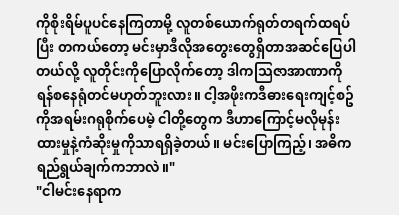ကိုစိုးရိမ်ပူပင်နေကြတာမို့ လူတစ်ယောက်ရုတ်တရက်ထရပ်ပြီး တကယ်တော့ မင်းမှာဒီလိုအတွေးတွေရှိတာအဆင်ပြေပါတယ်လို့ လူတိုင်းကိုပြောလိုက်တော့ ဒါကသြဇာအာဏာကိုရန်စနေရုံတင်မဟုတ်ဘူးလား။ ငါ့အဖိုးကဒီဓားရေးကျင့်စဥ်ကိုအရမ်းဂရုစိုက်ပေမဲ့ ငါတို့တွေက ဒီဟာကြောင့်မလိုမုန်းထားမှုနဲ့ကံဆိုးမှုကိုသာရရှိခဲ့တယ်။ မင်းပြောကြည့်၊ အဓိကရည်ရွယ်ချက်ကဘာလဲ။"
"ငါမင်းနေရာက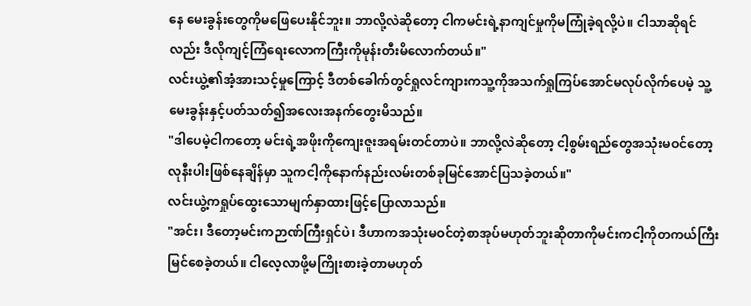နေ မေးခွန်းတွေကိုမဖြေပေးနိုင်ဘူး။ ဘာလို့လဲဆိုတော့ ငါကမင်းရဲ့နာကျင်မှုကိုမကြုံခဲ့ရလို့ပဲ။ ငါသာဆိုရင်လည်း ဒီလိုကျင့်ကြံရေးလောကကြီးကိုမုန်းတီးမိလောက်တယ်။"
လင်းယွဲ့၏အံ့အားသင့်မှုကြောင့် ဒီတစ်ခေါက်တွင်ရှုလင်ကျားကသူ့ကိုအသက်ရှုကြပ်အောင်မလုပ်လိုက်ပေမဲ့ သူ့မေးခွန်းနှင့်ပတ်သတ်၍အလေးအနက်တွေးမိသည်။
"ဒါပေမဲ့ငါကတော့ မင်းရဲ့အဖိုးကိုကျေးဇူးအရမ်းတင်တာပဲ။ ဘာလို့လဲဆိုတော့ ငါ့စွမ်းရည်တွေအသုံးမဝင်တော့လုနီးပါးဖြစ်နေချိန်မှာ သူကငါ့ကိုနောက်နည်းလမ်းတစ်ခုမြင်အောင်ပြသခဲ့တယ်။"
လင်းယွဲ့ကရှုပ်ထွေးသောမျက်နှာထားဖြင့်ပြောလာသည်။
"အင်း၊ ဒီတော့မင်းကဉာဏ်ကြီးရှင်ပဲ၊ ဒီဟာကအသုံးမဝင်တဲ့စာအုပ်မဟုတ်ဘူးဆိုတာကိုမင်းကငါ့ကိုတကယ်ကြီးမြင်စေခဲ့တယ်။ ငါလေ့လာဖို့မကြိုးစားခဲ့တာမဟုတ်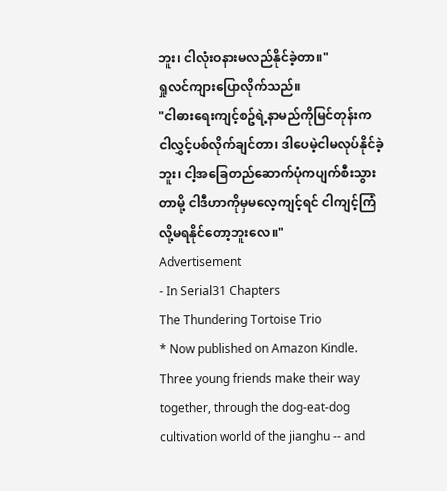ဘူး၊ ငါလုံးဝနားမလည်နိုင်ခဲ့တာ။"
ရှုလင်ကျားပြောလိုက်သည်။
"ငါဓားရေးကျင့်စဥ်ရဲ့နာမည်ကိုမြင်တုန်းက ငါလွှင့်ပစ်လိုက်ချင်တာ၊ ဒါပေမဲ့ငါမလုပ်နိုင်ခဲ့ဘူး၊ ငါ့အခြေတည်ဆောက်ပုံကပျက်စီးသွားတာမို့ ငါဒီဟာကိုမှမလေ့ကျင့်ရင် ငါကျင့်ကြံလို့မရနိုင်တော့ဘူးလေ။"
Advertisement
- In Serial31 Chapters
The Thundering Tortoise Trio
* Now published on Amazon Kindle. Three young friends make their way together, through the dog-eat-dog cultivation world of the jianghu -- and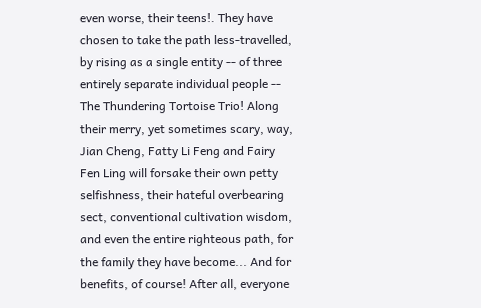even worse, their teens!. They have chosen to take the path less-travelled, by rising as a single entity -- of three entirely separate individual people -- The Thundering Tortoise Trio! Along their merry, yet sometimes scary, way, Jian Cheng, Fatty Li Feng and Fairy Fen Ling will forsake their own petty selfishness, their hateful overbearing sect, conventional cultivation wisdom, and even the entire righteous path, for the family they have become... And for benefits, of course! After all, everyone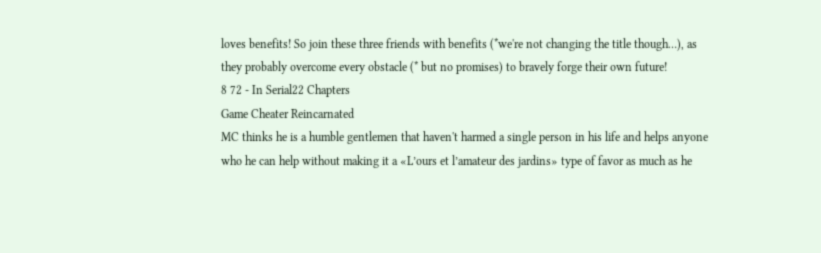loves benefits! So join these three friends with benefits (*we're not changing the title though…), as they probably overcome every obstacle (* but no promises) to bravely forge their own future!
8 72 - In Serial22 Chapters
Game Cheater Reincarnated
MC thinks he is a humble gentlemen that haven't harmed a single person in his life and helps anyone who he can help without making it a «L’ours et l’amateur des jardins» type of favor as much as he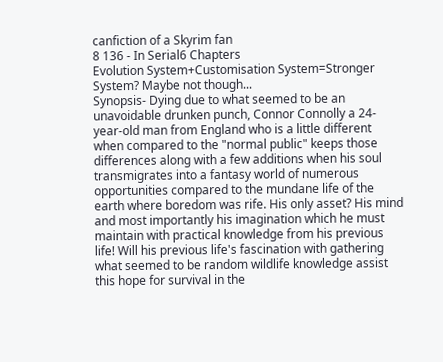canfiction of a Skyrim fan
8 136 - In Serial6 Chapters
Evolution System+Customisation System=Stronger System? Maybe not though...
Synopsis- Dying due to what seemed to be an unavoidable drunken punch, Connor Connolly a 24-year-old man from England who is a little different when compared to the "normal public" keeps those differences along with a few additions when his soul transmigrates into a fantasy world of numerous opportunities compared to the mundane life of the earth where boredom was rife. His only asset? His mind and most importantly his imagination which he must maintain with practical knowledge from his previous life! Will his previous life's fascination with gathering what seemed to be random wildlife knowledge assist this hope for survival in the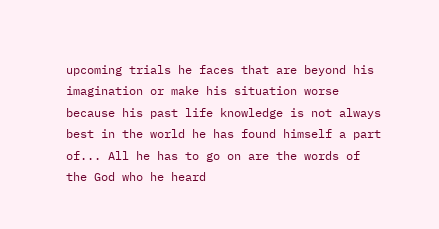upcoming trials he faces that are beyond his imagination or make his situation worse because his past life knowledge is not always best in the world he has found himself a part of... All he has to go on are the words of the God who he heard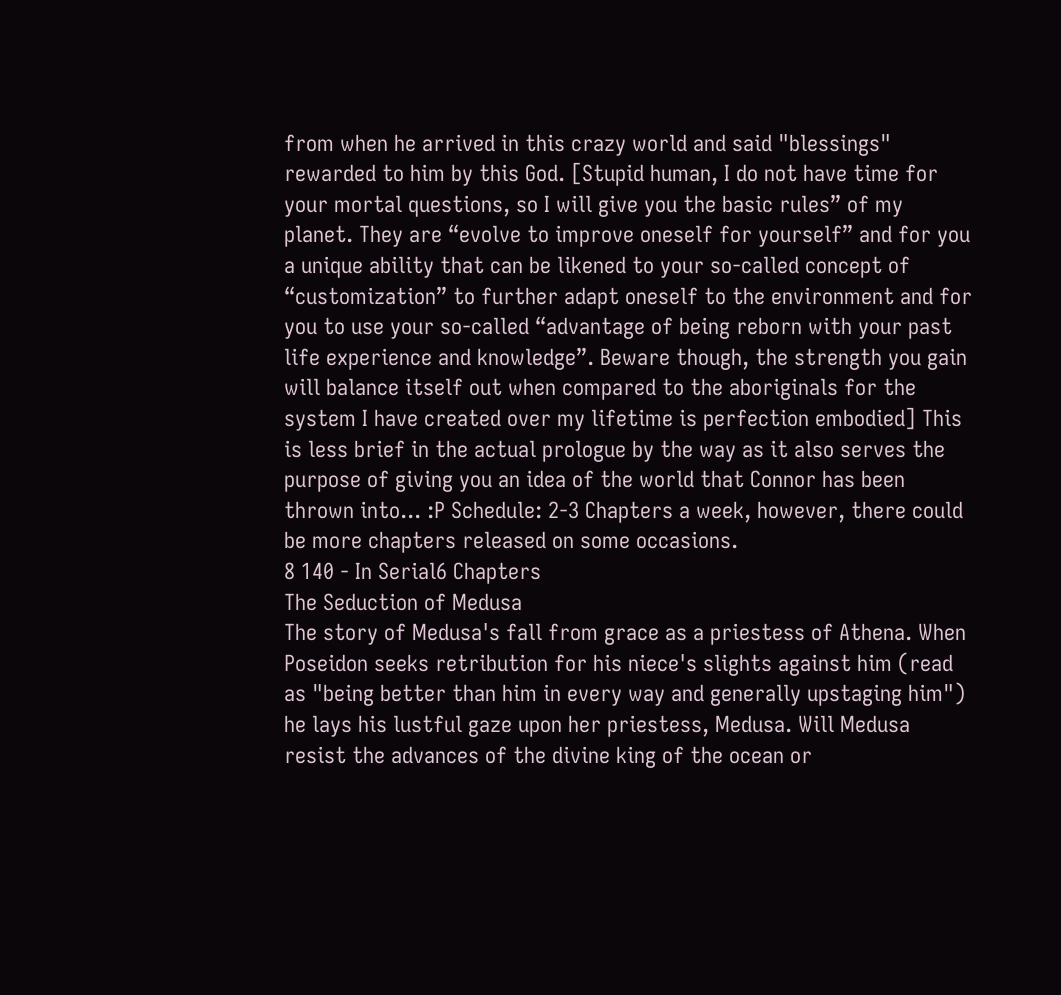from when he arrived in this crazy world and said "blessings" rewarded to him by this God. [Stupid human, I do not have time for your mortal questions, so I will give you the basic rules” of my planet. They are “evolve to improve oneself for yourself” and for you a unique ability that can be likened to your so-called concept of “customization” to further adapt oneself to the environment and for you to use your so-called “advantage of being reborn with your past life experience and knowledge”. Beware though, the strength you gain will balance itself out when compared to the aboriginals for the system I have created over my lifetime is perfection embodied] This is less brief in the actual prologue by the way as it also serves the purpose of giving you an idea of the world that Connor has been thrown into... :P Schedule: 2-3 Chapters a week, however, there could be more chapters released on some occasions.
8 140 - In Serial6 Chapters
The Seduction of Medusa
The story of Medusa's fall from grace as a priestess of Athena. When Poseidon seeks retribution for his niece's slights against him (read as "being better than him in every way and generally upstaging him") he lays his lustful gaze upon her priestess, Medusa. Will Medusa resist the advances of the divine king of the ocean or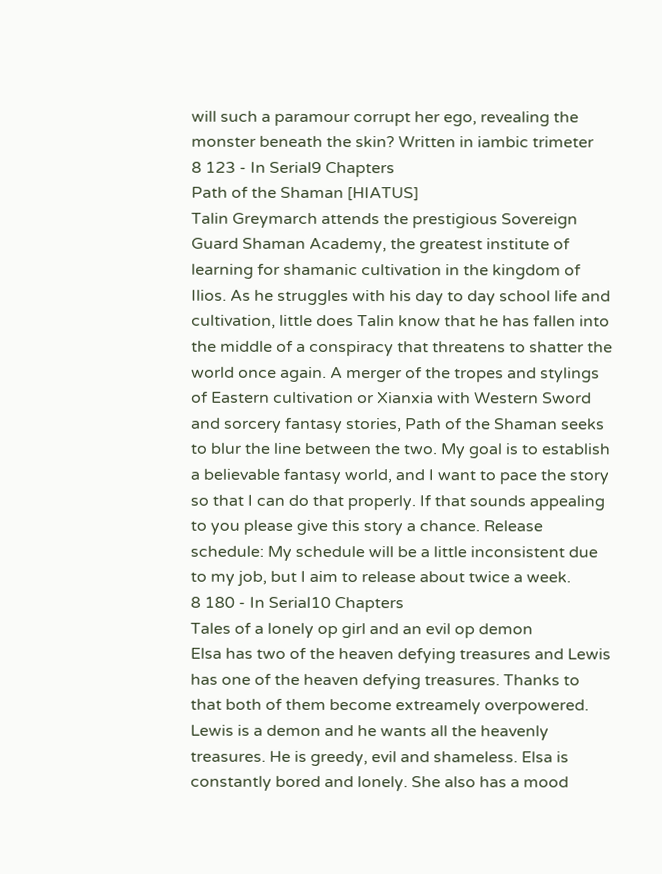will such a paramour corrupt her ego, revealing the monster beneath the skin? Written in iambic trimeter
8 123 - In Serial9 Chapters
Path of the Shaman [HIATUS]
Talin Greymarch attends the prestigious Sovereign Guard Shaman Academy, the greatest institute of learning for shamanic cultivation in the kingdom of Ilios. As he struggles with his day to day school life and cultivation, little does Talin know that he has fallen into the middle of a conspiracy that threatens to shatter the world once again. A merger of the tropes and stylings of Eastern cultivation or Xianxia with Western Sword and sorcery fantasy stories, Path of the Shaman seeks to blur the line between the two. My goal is to establish a believable fantasy world, and I want to pace the story so that I can do that properly. If that sounds appealing to you please give this story a chance. Release schedule: My schedule will be a little inconsistent due to my job, but I aim to release about twice a week.
8 180 - In Serial10 Chapters
Tales of a lonely op girl and an evil op demon
Elsa has two of the heaven defying treasures and Lewis has one of the heaven defying treasures. Thanks to that both of them become extreamely overpowered. Lewis is a demon and he wants all the heavenly treasures. He is greedy, evil and shameless. Elsa is constantly bored and lonely. She also has a mood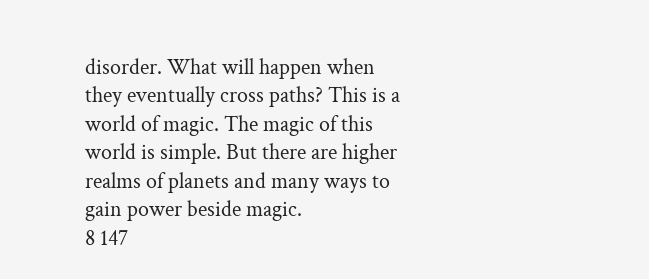disorder. What will happen when they eventually cross paths? This is a world of magic. The magic of this world is simple. But there are higher realms of planets and many ways to gain power beside magic.
8 147